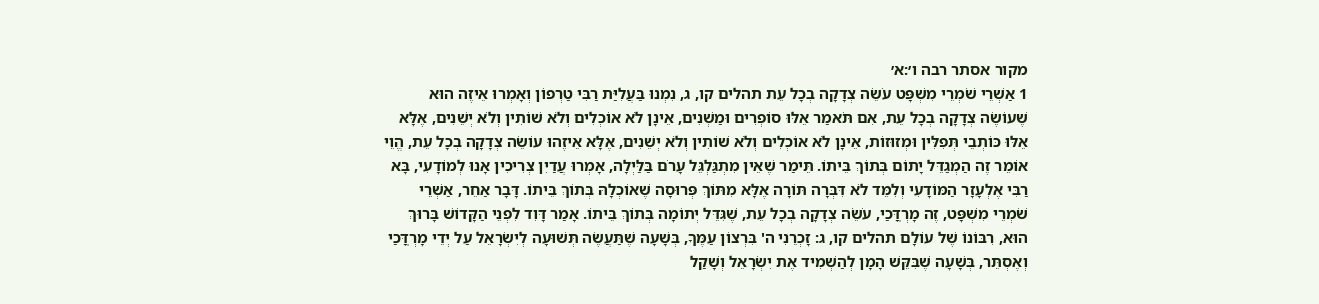מקור אסתר רבה ו׳:א׳
1 אַשְׁרֵי שֹׁמְרֵי מִשְׁפָּט עֹשֵׂה צְדָקָה בְכָל עֵת תהלים קו, ג, נִמְנוּ בַּעֲלִיַּת רַבִּי טַרְפוֹן וְאָמְרוּ אֵיזֶה הוּא שֶׁעוֹשֶׂה צְדָקָה בְכָל עֵת, אִם תֹּאמַר אֵלּוּ סוֹפְרִים וּמַשְׁנִים, אֵינָן לֹא אוֹכְלִים וְלֹא שׁוֹתִין וְלֹא יְשֵׁנִים, אֶלָּא אֵלּוּ כּוֹתְבֵי תְּפִלִּין וּמְזוּזוֹת, אֵינָן לֹא אוֹכְלִים וְלֹא שׁוֹתִין וְלֹא יְשֵׁנִים, אֶלָּא אֵיזֶהוּ עוֹשֵׂה צְדָקָה בְכָל עֵת, הֱוֵי אוֹמֵר זֶה הַמְגַדֵּל יָתוֹם בְּתוֹךְ בֵּיתוֹ. תֵּימַר שֶׁאֵין מִתְגַּלְגֵּל עָרֹם בַּלַּיְלָה, אָמְרוּ עֲדַיִן צְרִיכִין אָנוּ לְמוֹדָעִי, בָּא רַבִּי אֶלְעָזָר הַמּוֹדָעִי וְלִמֵּד לֹא דִּבְּרָה תּוֹרָה אֶלָּא מִתּוֹךְ פְּרוּסָה שֶׁאוֹכְלָהּ בְּתוֹךְ בֵּיתוֹ. דָּבָר אַחֵר, אַשְׁרֵי שֹׁמְרֵי מִשְׁפָּט, זֶה מָרְדֳּכַי, עֹשֵׂה צְדָקָה בְכָל עֵת, שֶׁגִּדֵּל יְתוֹמָה בְּתוֹךְ בֵּיתוֹ. אָמַר דָּוִד לִפְנֵי הַקָּדוֹשׁ בָּרוּךְ הוּא, רִבּוֹנוֹ שֶׁל עוֹלָם תהלים קו, ג: זָכְרֵנִי ה' בִּרְצוֹן עַמֶּךָ, בְּשָׁעָה שֶׁתַּעֲשֶׂה תְּשׁוּעָה לְיִשְׂרָאֵל עַל יְדֵי מָרְדֳּכַי וְאֶסְתֵּר, בְּשָׁעָה שֶׁבִּקֵּשׁ הָמָן לְהַשְׁמִיד אֶת יִשְׂרָאֵל וְשָׁקַל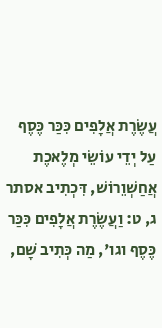עֲשֶׂרֶת אֲלָפִים כִּכַּר כֶּסֶף עַל יְדֵי עוֹשֵׂי מְלֶאכֶת אֲחַשְׁוֵרוֹשׁ, דִּכְתִיב אסתר ג, ט: וַעֲשֶׂרֶת אֲלָפִים כִּכַּר כֶּסֶף וגו', מַה כְּתִיב שָׁם,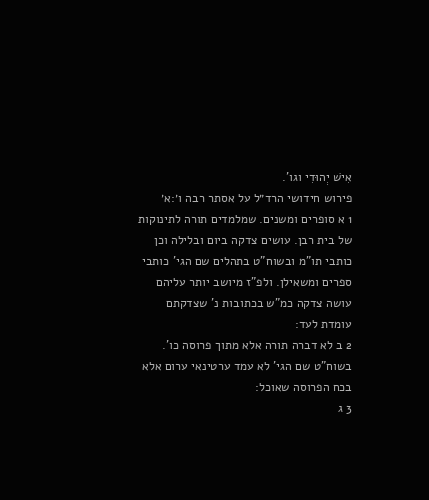אִישׁ יְהוּדִי וגו'.
פירוש חידושי הרד״ל על אסתר רבה ו׳:א׳
1 א סופרים ומשנים. שמלמדים תורה לתינוקות של בית רבן. עושים צדקה ביום ובלילה וכן כותבי תו"מ ובשוח"ט בתהלים שם הגי' כותבי ספרים ומשאילן. ולפ"ז מיושב יותר עליהם עושה צדקה כמ"ש בכתובות נ' שצדקתם עומדת לעד:
2 ב לא דברה תורה אלא מתוך פרוסה כו'. בשוח"ט שם הגי' לא עמד ערטינאי ערום אלא בכח הפרוסה שאוכל:
3 ג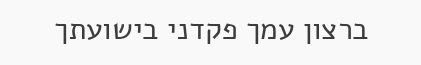ברצון עמך פקדני בישועתך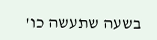בשעה שתעשה כו'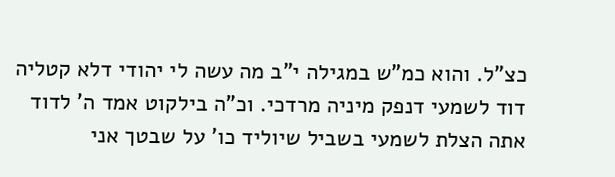כצ"ל. והוא כמ"ש במגילה י"ב מה עשה לי יהודי דלא קטליה דוד לשמעי דנפק מיניה מרדכי. וכ"ה בילקוט אמד ה' לדוד אתה הצלת לשמעי בשביל שיוליד כו' על שבטך אני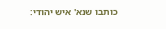כותבו שנא' איש יהודי: